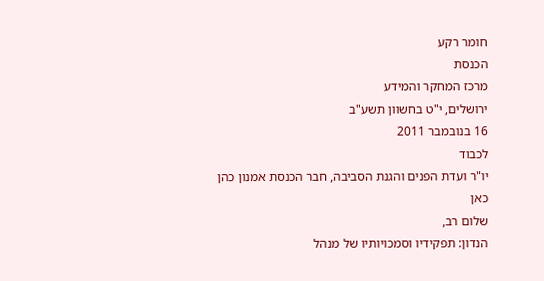חומר רקע
הכנסת
מרכז המחקר והמידע
ירושלים, י"ט בחשוון תשע"ב
16 בנובמבר 2011
לכבוד
יו"ר ועדת הפנים והגנת הסביבה, חבר הכנסת אמנון כהן
כאן
שלום רב,
הנדון: תפקידיו וסמכויותיו של מנהל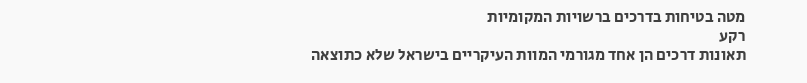מטה בטיחות בדרכים ברשויות המקומיות
רקע
תאונות דרכים הן אחד מגורמי המוות העיקריים בישראל שלא כתוצאה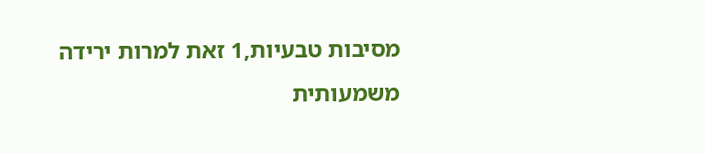מסיבות טבעיות,1 זאת למרות ירידה משמעותית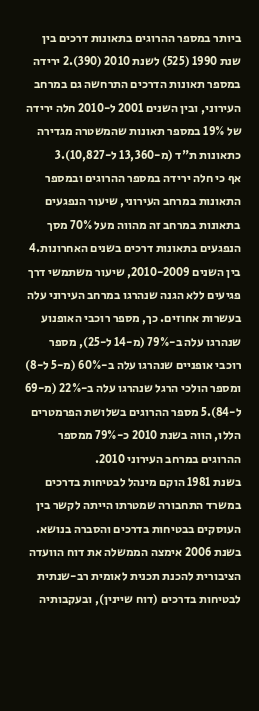ביותר במספר ההרוגים בתאונות דרכים בין שנת 1990 (525) לשנת 2010 (390).2 ירידה במספר תאונות הדרכים התרחשה גם במרחב העירוני, ובין השנים 2001 ל-2010 חלה ירידה של 19% במספר תאונות שהמשטרה מגדירה כתאונות ת"ד (מ-13,360 ל-10,827).3
אף כי חלה ירידה במספר ההרוגים ובמספר התאונות במרחב העירוני, שיעור הנפגעים בתאונות במרחב זה מהווה מעל 70% מסך הנפגעים בתאונות דרכים בשנים האחרונות.4 בין השנים 2010-2009, שיעור משתמשי דרך פגיעים ללא הגנה שנהרגו במרחב העירוני עלה בעשרות אחוזים. כך, מספר רוכבי האופנוע שנהרגו עלה ב-79% (מ-14 ל-25), מספר רוכבי אופניים שנהרגו עלה ב-60% (מ-5 ל-8) ומספר הולכי הרגל שנהרגו עלה ב-22% (מ-69 ל-84).5 מספר ההרוגים בשלושת הפרמטרים הללו, הווה בשנת 2010 כ-79% ממספר ההרוגים במרחב העירוני 2010.
בשנת 1981 הוקם מינהל לבטיחות בדרכים במשרד התחבורה שמטרתו הייתה לקשר בין העוסקים בבטיחות בדרכים והסברה בנושא. בשנת 2006 אימצה הממשלה את דוח הוועדה הציבורית להכנת תכנית לאומית רב-שנתית לבטיחות בדרכים (דוח שיינין), ובעקבותיה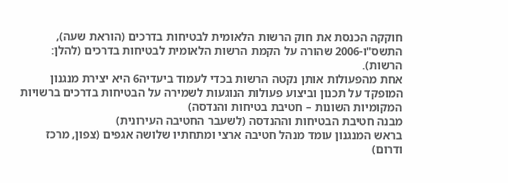חוקקה הכנסת את חוק הרשות הלאומית לבטיחות בדרכים (הוראת שעה), התשס"ו-2006 שהורה על הקמת הרשות הלאומית לבטיחות בדרכים (להלן: הרשות).
אחת מהפעולות אותן נקטה הרשות בכדי לעמוד ביעדיה6 היא יצירת מנגנון המופקד על תכנון וביצוע פעולות הנוגעות לשמירה על הבטיחות בדרכים ברשויות המקומיות השונות – חטיבת בטיחות והנדסה)
מבנה חטיבת הבטיחות וההנדסה (לשעבר החטיבה העירונית)
בראש המנגנון עומד מנהל חטיבה ארצי ומתחתיו שלושה אגפים (צפון, מרכז ודרום)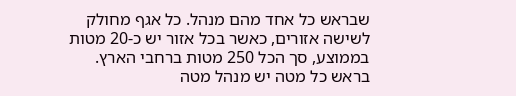שבראש כל אחד מהם מנהל. כל אגף מחולק לשישה אזורים, כאשר בכל אזור יש כ-20 מטות בממוצע, סך הכל 250 מטות ברחבי הארץ. בראש כל מטה יש מנהל מטה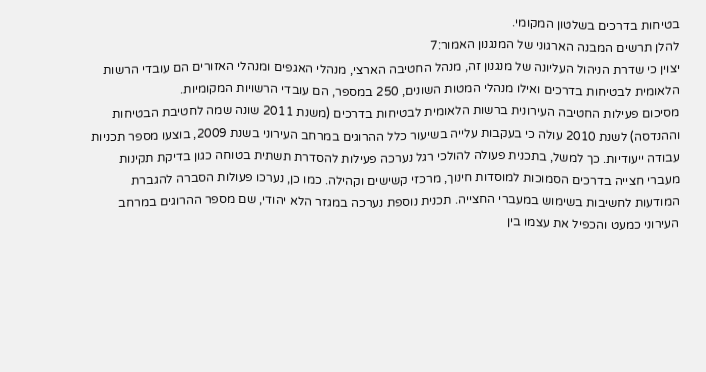בטיחות בדרכים בשלטון המקומי.
להלן תרשים המבנה הארגוני של המנגנון האמור:7
יצוין כי שדרת הניהול העליונה של מנגנון זה, מנהל החטיבה הארצי, מנהלי האגפים ומנהלי האזורים הם עובדי הרשות הלאומית לבטיחות בדרכים ואילו מנהלי המטות השונים, 250 במספר, הם עובדי הרשויות המקומיות.
מסיכום פעילות החטיבה העירונית ברשות הלאומית לבטיחות בדרכים (משנת 2011 שונה שמה לחטיבת הבטיחות וההנדסה) לשנת 2010 עולה כי בעקבות עלייה בשיעור כלל ההרוגים במרחב העירוני בשנת 2009, בוצעו מספר תכניות עבודה ייעודיות. כך למשל, בתכנית פעולה להולכי רגל נערכה פעילות להסדרת תשתית בטוחה כגון בדיקת תקינות מעברי חצייה בדרכים הסמוכות למוסדות חינוך, מרכזי קשישים וקהילה. כמו כן, נערכו פעולות הסברה להגברת המודעות לחשיבות בשימוש במעברי החצייה. תכנית נוספת נערכה במגזר הלא יהודי, שם מספר ההרוגים במרחב העירוני כמעט והכפיל את עצמו בין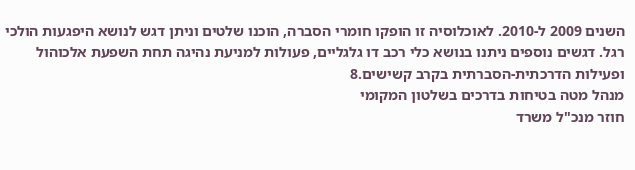השנים 2009 ל-2010. לאוכלוסיה זו הופקו חומרי הסברה, הוכנו שלטים וניתן דגש לנושא היפגעות הולכי רגל. דגשים נוספים ניתנו בנושא כלי רכב דו גלגליים, פעולות למניעת נהיגה תחת השפעת אלכוהול ופעילות הדרכתית-הסברתית בקרב קשישים.8
מנהל מטה בטיחות בדרכים בשלטון המקומי
חוזר מנכ"ל משרד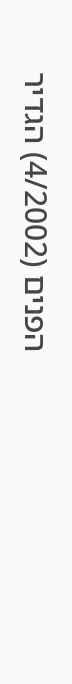הפנים (4/2002) הגדיר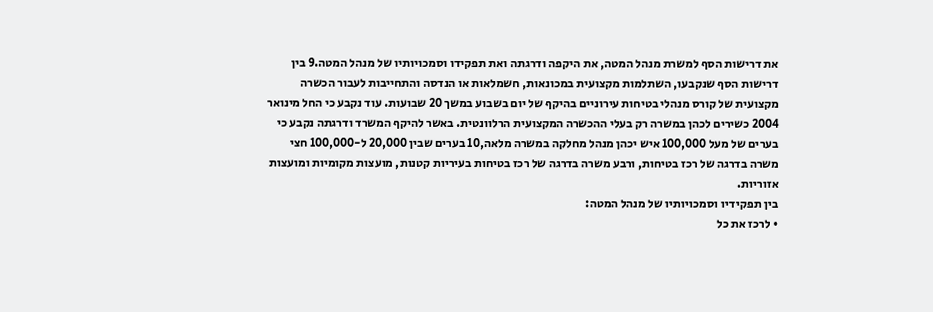את דרישות הסף למשרת מנהל המטה, את היקפה ודרגתה ואת תפקידו וסמכויותיו של מנהל המטה.9 בין דרישות הסף שנקבעו, השתלמות מקצועית במכונאות, חשמלאות או הנדסה והתחייבות לעבור הכשרה מקצועית של קורס מנהלי בטיחות עירוניים בהיקף של יום בשבוע במשך 20 שבועות. עוד נקבע כי החל מינואר 2004 כשירים לכהן במשרה רק בעלי ההכשרה המקצועית הרלוונטית. באשר להיקף המשרד ודרגתה נקבע כי בערים של מעל 100,000 איש יכהן מנהל מחלקה במשרה מלאה,10 בערים שבין 20,000 ל-100,000 חצי משרה בדרגה של רכז בטיחות, ורבע משרה בדרגה של רכז בטיחות בעיריות קטנות, מועצות מקומיות ומועצות אזוריות.
בין תפקידיו וסמכויותיו של מנהל המטה:
• לרכז את כל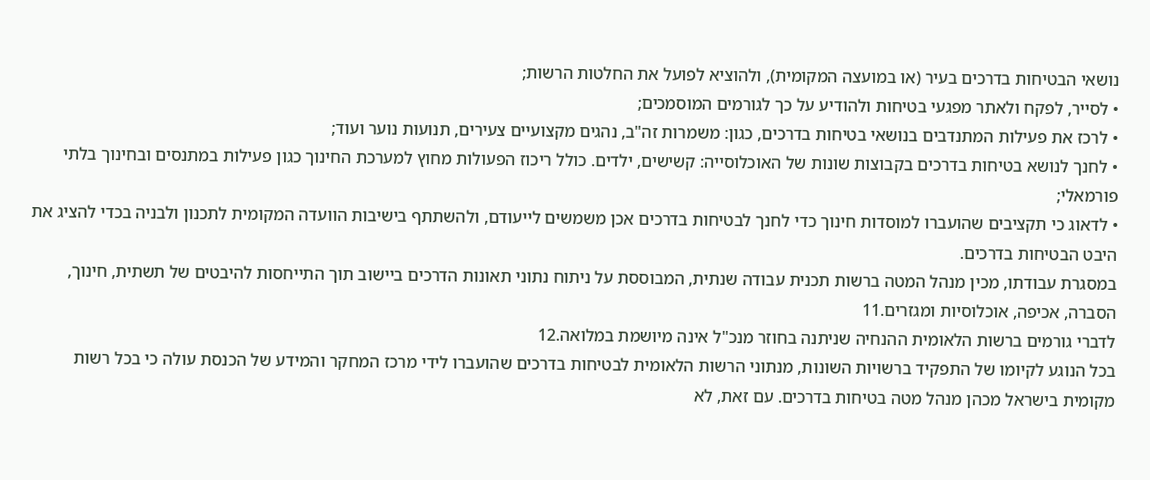נושאי הבטיחות בדרכים בעיר (או במועצה המקומית), ולהוציא לפועל את החלטות הרשות;
• לסייר, לפקח ולאתר מפגעי בטיחות ולהודיע על כך לגורמים המוסמכים;
• לרכז את פעילות המתנדבים בנושאי בטיחות בדרכים, כגון: משמרות זה"ב, נהגים מקצועיים צעירים, תנועות נוער ועוד;
• לחנך לנושא בטיחות בדרכים בקבוצות שונות של האוכלוסייה: קשישים, ילדים. כולל ריכוז הפעולות מחוץ למערכת החינוך כגון פעילות במתנסים ובחינוך בלתי פורמאלי;
• לדאוג כי תקציבים שהועברו למוסדות חינוך כדי לחנך לבטיחות בדרכים אכן משמשים לייעודם, ולהשתתף בישיבות הוועדה המקומית לתכנון ולבניה בכדי להציג את היבט הבטיחות בדרכים.
במסגרת עבודתו, מכין מנהל המטה ברשות תכנית עבודה שנתית, המבוססת על ניתוח נתוני תאונות הדרכים ביישוב תוך התייחסות להיבטים של תשתית, חינוך, הסברה, אכיפה, אוכלוסיות ומגזרים.11
לדברי גורמים ברשות הלאומית ההנחיה שניתנה בחוזר מנכ"ל אינה מיושמת במלואה.12
בכל הנוגע לקיומו של התפקיד ברשויות השונות, מנתוני הרשות הלאומית לבטיחות בדרכים שהועברו לידי מרכז המחקר והמידע של הכנסת עולה כי בכל רשות מקומית בישראל מכהן מנהל מטה בטיחות בדרכים. עם זאת, לא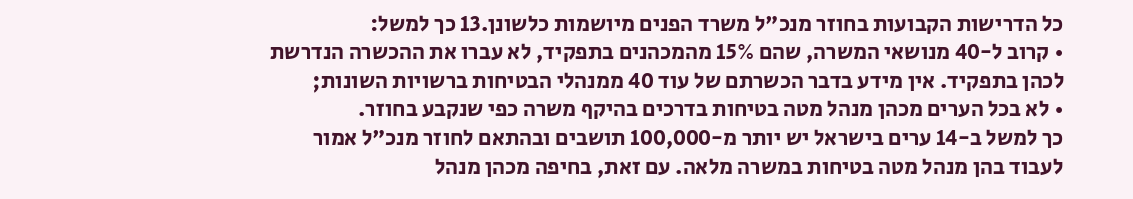כל הדרישות הקבועות בחוזר מנכ"ל משרד הפנים מיושמות כלשונן.13 כך למשל:
• קרוב ל-40 מנושאי המשרה, שהם 15% מהמכהנים בתפקיד, לא עברו את ההכשרה הנדרשת לכהן בתפקיד. אין מידע בדבר הכשרתם של עוד 40 ממנהלי הבטיחות ברשויות השונות;
• לא בכל הערים מכהן מנהל מטה בטיחות בדרכים בהיקף משרה כפי שנקבע בחוזר.
כך למשל ב-14 ערים בישראל יש יותר מ-100,000 תושבים ובהתאם לחוזר מנכ"ל אמור לעבוד בהן מנהל מטה בטיחות במשרה מלאה. עם זאת, בחיפה מכהן מנהל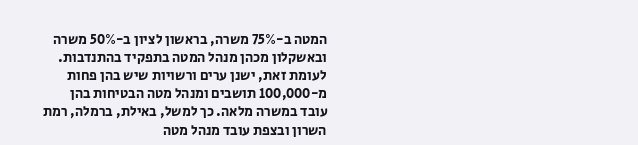המטה ב-75% משרה, בראשון לציון ב-50% משרה ובאשקלון מכהן מנהל המטה בתפקיד בהתנדבות. לעומת זאת, ישנן ערים ורשויות שיש בהן פחות מ-100,000 תושבים ומנהל מטה הבטיחות בהן עובד במשרה מלאה. כך למשל, באילת, ברמלה, רמת השרון ובצפת עובד מנהל מטה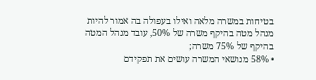בטיחות במשרה מלאה ואילו בעפולה בה אמור להיות מנהל מטה בהיקף משרה של 50%, עובד מנהל המטה בהיקף של 75% משרה;
• 58% מנושאי המשרה עושים את תפקידם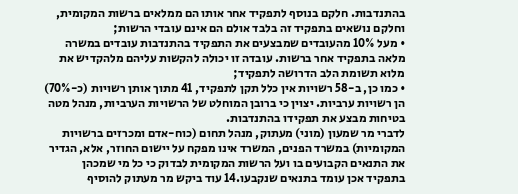בהתנדבות. חלקם בנוסף לתפקיד אחר אותו הם ממלאים ברשות המקומית, וחלקם נושאים בתפקיד זה בלבד אולם הם אינם עובדי הרשות;
• מעל 10% מהעובדים שמבצעים את התפקיד בהתנדבות עובדים במשרה מלאה בתפקיד אחר ברשות. עובדה זו יכולה להקשות עליהם מלהקדיש את מלוא תשומת הלב הדרושה לתפקיד;
• כמו כן, ב-58 רשויות אין כלל תקן לתפקיד, 41 מתוך אותן רשויות (כ-70%) הן רשויות ערביות. יצוין כי ברובן המוחלט של הרשויות הערביות, מנהל מטה בטיחות מבצע את תפקידו בהתנדבות.
לדברי מר שמעון (מוני) מעתוק, מנהל תחום (כוח-אדם ומכרזים ברשויות המקומיות) במשרד הפנים, המשרד אינו מפקח על יישום החוזר, אלא, הגדיר את התנאים הקבועים בו ועל הרשות המקומית לבדוק כי כל מי שמכהן בתפקיד אכן עומד בתנאים שנקבעו.14 עוד ביקש מר מעתוק להוסיף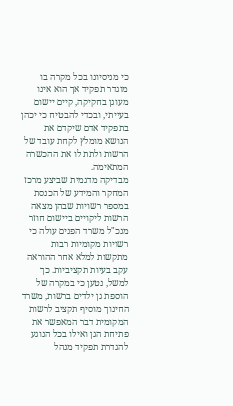כי מניסיונו בכל מקרה בו מוגדר תפקיד אך הוא אינו מעוגן בחקיקה, קיים יישום בעייתי, ובכדי להבטיח כי יכהן בתפקיד אדם שיקדם את הנושא מומלץ לקחת עובד של הרשות ולתת לו את ההכשרה המתאימה.
מבדיקה מדגמית שביצע מרכז המחקר והמידע של הכנסת במספר רשויות שבהן מצאה הרשות ליקויים ביישום חוזר מנכ"ל משרד הפנים עולה כי רשויות מקומיות רבות מתקשות למלא אחר ההוראה עקב בעיות תקציביות. כך למשל, נטען כי במקרה של הוספת גן ילדים ברשות, משרד החינוך מוסיף תקציב לרשות המקומית דבר המאפשר את פתיחת הגן ואילו בכל הנוגע להגדרת תפקיד מנהל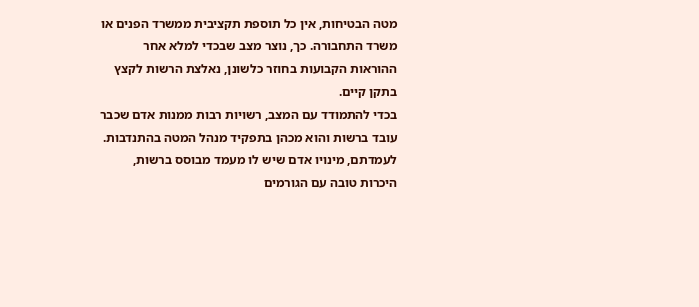מטה הבטיחות, אין כל תוספת תקציבית ממשרד הפנים או משרד התחבורה. כך, נוצר מצב שבכדי למלא אחר ההוראות הקבועות בחוזר כלשונן, נאלצת הרשות לקצץ בתקן קיים.
בכדי להתמודד עם המצב, רשויות רבות ממנות אדם שכבר עובד ברשות והוא מכהן בתפקיד מנהל המטה בהתנדבות. לעמדתם, מינויו אדם שיש לו מעמד מבוסס ברשות, היכרות טובה עם הגורמים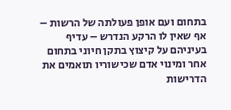בתחום ועם אופן פעולתה של הרשות – אף שאין לו הרקע הנדרש – עדיף בעיניהם על קיצוץ בתקן חיוני בתחום אחר ומינוי אדם שכישוריו תואמים את הדרישות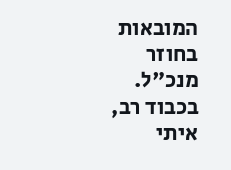המובאות בחוזר מנכ"ל.
בכבוד רב,
איתי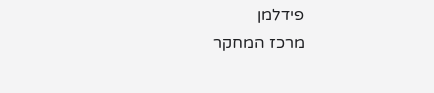פידלמן
מרכז המחקר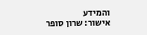והמידע
אישור: שרון סופר